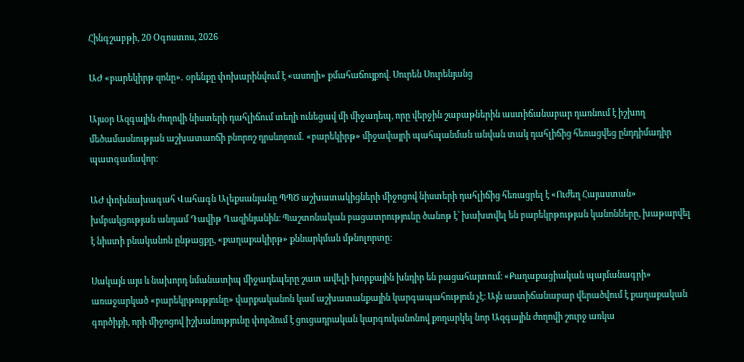Հինգշաբթի, 20 Օգոստոս, 2026

ԱԺ «բարեկիրթ զոնը»․ օրենքը փոխարինվում է «ասողի» քմահաճույքով. Սուրեն Սուրենյանց

Այսօր Ազգային ժողովի նիստերի դահլիճում տեղի ունեցավ մի միջադեպ, որը վերջին շաբաթներին աստիճանաբար դառնում է իշխող մեծամասնության աշխատաոճի բնորոշ դրսևորում․ «բարեկիրթ» միջավայրի պահպանման անվան տակ դահլիճից հեռացվեց ընդդիմադիր պատգամավոր։

ԱԺ փոխնախագահ Վահագն Ալեքսանյանը ՊՊԾ աշխատակիցների միջոցով նիստերի դահլիճից հեռացրել է «Ուժեղ Հայաստան» խմբակցության անդամ Դավիթ Ղազինյանին։ Պաշտոնական բացատրությունը ծանոթ է՝ խախտվել են բարեկրթության կանոնները, խաթարվել է նիստի բնականոն ընթացքը, «քաղաքակիրթ» քննարկման մթնոլորտը։

Սակայն այս և նախորդ նմանատիպ միջադեպերը շատ ավելի խորքային խնդիր են բացահայտում։ «Քաղաքացիական պայմանագրի» առաջարկած «բարեկրթությունը» վարքականոն կամ աշխատանքային կարգապահություն չէ։ Այն աստիճանաբար վերածվում է քաղաքական գործիքի, որի միջոցով իշխանությունը փորձում է ցուցադրական կարգուկանոնով քողարկել նոր Ազգային ժողովի շուրջ առկա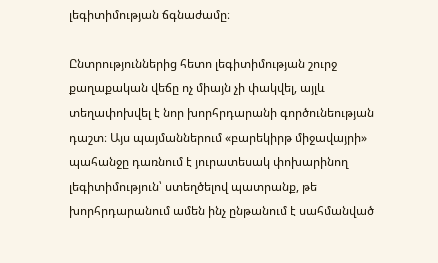լեգիտիմության ճգնաժամը։

Ընտրություններից հետո լեգիտիմության շուրջ քաղաքական վեճը ոչ միայն չի փակվել, այլև տեղափոխվել է նոր խորհրդարանի գործունեության դաշտ։ Այս պայմաններում «բարեկիրթ միջավայրի» պահանջը դառնում է յուրատեսակ փոխարինող լեգիտիմություն՝ ստեղծելով պատրանք, թե խորհրդարանում ամեն ինչ ընթանում է սահմանված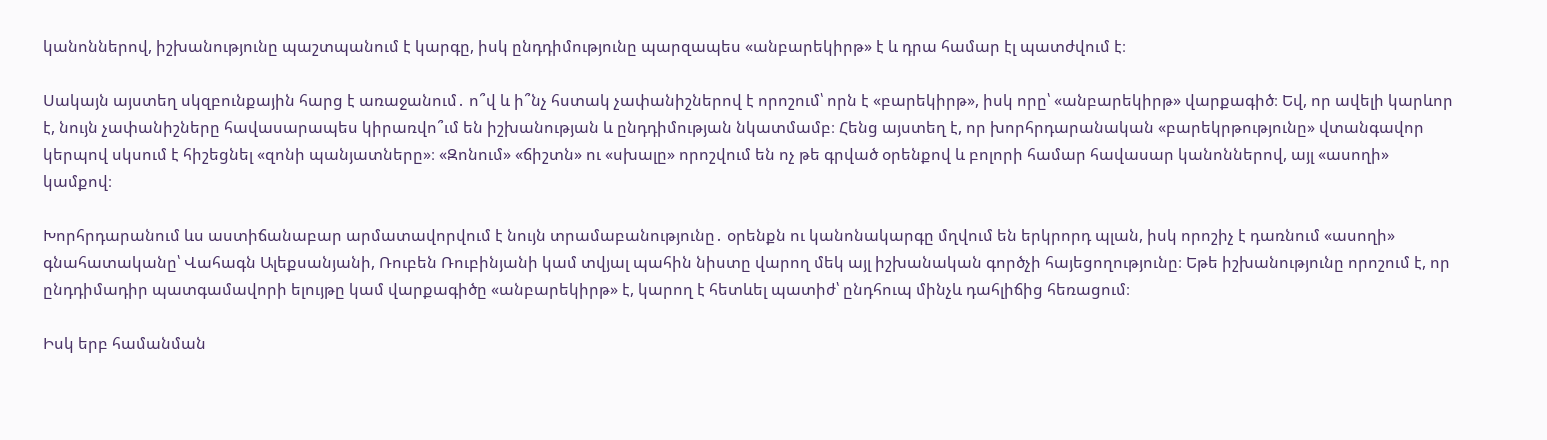կանոններով, իշխանությունը պաշտպանում է կարգը, իսկ ընդդիմությունը պարզապես «անբարեկիրթ» է և դրա համար էլ պատժվում է։

Սակայն այստեղ սկզբունքային հարց է առաջանում․ ո՞վ և ի՞նչ հստակ չափանիշներով է որոշում՝ որն է «բարեկիրթ», իսկ որը՝ «անբարեկիրթ» վարքագիծ։ Եվ, որ ավելի կարևոր է, նույն չափանիշները հավասարապես կիրառվո՞ւմ են իշխանության և ընդդիմության նկատմամբ։ Հենց այստեղ է, որ խորհրդարանական «բարեկրթությունը» վտանգավոր կերպով սկսում է հիշեցնել «զոնի պանյատները»։ «Զոնում» «ճիշտն» ու «սխալը» որոշվում են ոչ թե գրված օրենքով և բոլորի համար հավասար կանոններով, այլ «ասողի» կամքով։

Խորհրդարանում ևս աստիճանաբար արմատավորվում է նույն տրամաբանությունը․ օրենքն ու կանոնակարգը մղվում են երկրորդ պլան, իսկ որոշիչ է դառնում «ասողի» գնահատականը՝ Վահագն Ալեքսանյանի, Ռուբեն Ռուբինյանի կամ տվյալ պահին նիստը վարող մեկ այլ իշխանական գործչի հայեցողությունը։ Եթե իշխանությունը որոշում է, որ ընդդիմադիր պատգամավորի ելույթը կամ վարքագիծը «անբարեկիրթ» է, կարող է հետևել պատիժ՝ ընդհուպ մինչև դահլիճից հեռացում։

Իսկ երբ համանման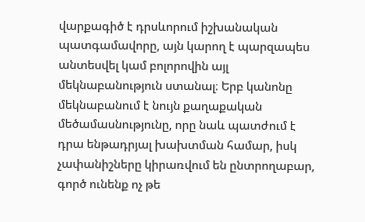վարքագիծ է դրսևորում իշխանական պատգամավորը, այն կարող է պարզապես անտեսվել կամ բոլորովին այլ մեկնաբանություն ստանալ։ Երբ կանոնը մեկնաբանում է նույն քաղաքական մեծամասնությունը, որը նաև պատժում է դրա ենթադրյալ խախտման համար, իսկ չափանիշները կիրառվում են ընտրողաբար, գործ ունենք ոչ թե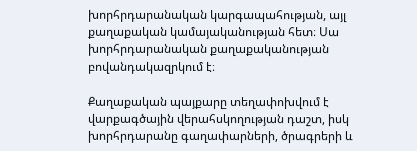խորհրդարանական կարգապահության, այլ քաղաքական կամայականության հետ։ Սա խորհրդարանական քաղաքականության բովանդակազրկում է։

Քաղաքական պայքարը տեղափոխվում է վարքագծային վերահսկողության դաշտ, իսկ խորհրդարանը գաղափարների, ծրագրերի և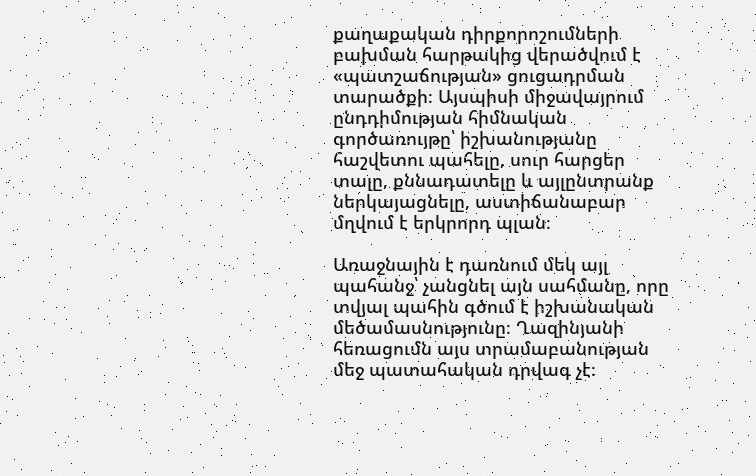քաղաքական դիրքորոշումների բախման հարթակից վերածվում է «պատշաճության» ցուցադրման տարածքի։ Այսպիսի միջավայրում ընդդիմության հիմնական գործառույթը՝ իշխանությանը հաշվետու պահելը, սուր հարցեր տալը, քննադատելը և այլընտրանք ներկայացնելը, աստիճանաբար մղվում է երկրորդ պլան։

Առաջնային է դառնում մեկ այլ պահանջ՝ չանցնել այն սահմանը, որը տվյալ պահին գծում է իշխանական մեծամասնությունը։ Ղազինյանի հեռացումն այս տրամաբանության մեջ պատահական դրվագ չէ։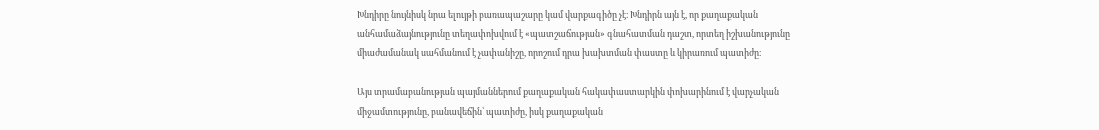Խնդիրը նույնիսկ նրա ելույթի բառապաշարը կամ վարքագիծը չէ։ Խնդիրն այն է, որ քաղաքական անհամաձայնությունը տեղափոխվում է «պատշաճության» գնահատման դաշտ, որտեղ իշխանությունը միաժամանակ սահմանում է չափանիշը, որոշում դրա խախտման փաստը և կիրառում պատիժը։

Այս տրամաբանության պայմաններում քաղաքական հակափաստարկին փոխարինում է վարչական միջամտությունը, բանավեճին՝ պատիժը, իսկ քաղաքական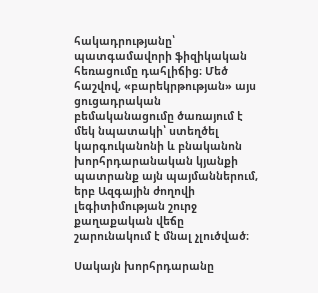հակադրությանը՝ պատգամավորի ֆիզիկական հեռացումը դահլիճից։ Մեծ հաշվով, «բարեկրթության» այս ցուցադրական բեմականացումը ծառայում է մեկ նպատակի՝ ստեղծել կարգուկանոնի և բնականոն խորհրդարանական կյանքի պատրանք այն պայմաններում, երբ Ազգային ժողովի լեգիտիմության շուրջ քաղաքական վեճը շարունակում է մնալ չլուծված։

Սակայն խորհրդարանը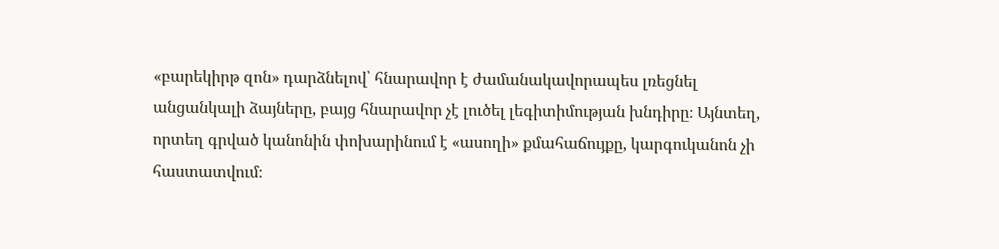«բարեկիրթ զոն» դարձնելով՝ հնարավոր է ժամանակավորապես լռեցնել անցանկալի ձայները, բայց հնարավոր չէ լուծել լեգիտիմության խնդիրը։ Այնտեղ, որտեղ գրված կանոնին փոխարինում է «ասողի» քմահաճույքը, կարգուկանոն չի հաստատվում։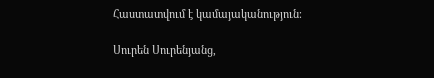Հաստատվում է կամայականություն։

Սուրեն Սուրենյանց,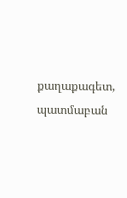քաղաքագետ, պատմաբան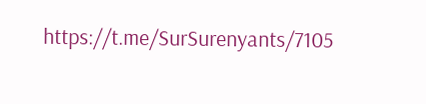https://t.me/SurSurenyants/7105